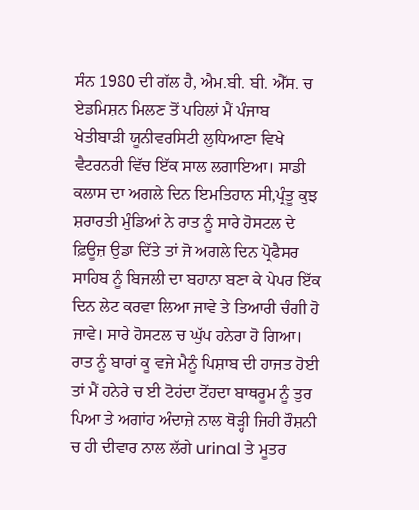ਸੰਨ 1980 ਦੀ ਗੱਲ ਹੈ, ਐਮ.ਬੀ. ਬੀ. ਐੱਸ. ਚ ਏਡਮਿਸ਼ਨ ਮਿਲਣ ਤੋਂ ਪਹਿਲਾਂ ਮੈਂ ਪੰਜਾਬ ਖੇਤੀਬਾੜੀ ਯੂਨੀਵਰਸਿਟੀ ਲੁਧਿਆਣਾ ਵਿਖੇ ਵੈਟਰਨਰੀ ਵਿੱਚ ਇੱਕ ਸਾਲ ਲਗਾਇਆ। ਸਾਡੀ ਕਲਾਸ ਦਾ ਅਗਲੇ ਦਿਨ ਇਮਤਿਹਾਨ ਸੀ,ਪ੍ਰੰਤੂ ਕੁਝ ਸ਼ਰਾਰਤੀ ਮੁੰਡਿਆਂ ਨੇ ਰਾਤ ਨੂੰ ਸਾਰੇ ਹੋਸਟਲ ਦੇ ਫ਼ਿਊਜ਼ ਉਡਾ ਦਿੱਤੇ ਤਾਂ ਜੋ ਅਗਲੇ ਦਿਨ ਪ੍ਰੋਫੈਸਰ ਸਾਹਿਬ ਨੂੰ ਬਿਜਲੀ ਦਾ ਬਹਾਨਾ ਬਣਾ ਕੇ ਪੇਪਰ ਇੱਕ ਦਿਨ ਲੇਟ ਕਰਵਾ ਲਿਆ ਜਾਵੇ ਤੇ ਤਿਆਰੀ ਚੰਗੀ ਹੋ ਜਾਵੇ। ਸਾਰੇ ਹੋਸਟਲ ਚ ਘੁੱਪ ਹਨੇਰਾ ਹੋ ਗਿਆ। ਰਾਤ ਨੂੰ ਬਾਰਾਂ ਕੂ ਵਜੇ ਮੈਨੂੰ ਪਿਸ਼ਾਬ ਦੀ ਹਾਜਤ ਹੋਈ ਤਾਂ ਮੈਂ ਹਨੇਰੇ ਚ ਈ ਟੋਹਂਦਾ ਟੋਂਹਦਾ ਬਾਥਰੂਮ ਨੂੰ ਤੁਰ ਪਿਆ ਤੇ ਅਗਾਂਹ ਅੰਦਾਜ਼ੇ ਨਾਲ ਥੋੜ੍ਹੀ ਜਿਹੀ ਰੌਸ਼ਨੀ ਚ ਹੀ ਦੀਵਾਰ ਨਾਲ ਲੱਗੇ urinal ਤੇ ਮੂਤਰ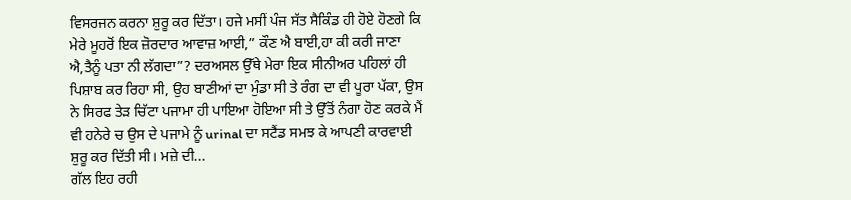ਵਿਸਰਜਨ ਕਰਨਾ ਸ਼ੁਰੂ ਕਰ ਦਿੱਤਾ। ਹਜੇ ਮਸੀਂ ਪੰਜ ਸੱਤ ਸੈਕਿੰਡ ਹੀ ਹੋਏ ਹੋਣਗੇ ਕਿ ਮੇਰੇ ਮੂਹਰੋਂ ਇਕ ਜ਼ੋਰਦਾਰ ਆਵਾਜ਼ ਆਈ,” ਕੌਣ ਐ ਬਾਈ,ਹਾ ਕੀ ਕਰੀ ਜਾਣਾ ਐ,ਤੈਨੂੰ ਪਤਾ ਨੀ ਲੱਗਦਾ”? ਦਰਅਸਲ ਉੱਥੇ ਮੇਰਾ ਇਕ ਸੀਨੀਅਰ ਪਹਿਲਾਂ ਹੀ ਪਿਸ਼ਾਬ ਕਰ ਰਿਹਾ ਸੀ, ਉਹ ਬਾਣੀਆਂ ਦਾ ਮੁੰਡਾ ਸੀ ਤੇ ਰੰਗ ਦਾ ਵੀ ਪੂਰਾ ਪੱਕਾ, ਉਸ ਨੇ ਸਿਰਫ ਤੇੜ ਚਿੱਟਾ ਪਜਾਮਾ ਹੀ ਪਾਇਆ ਹੋਇਆ ਸੀ ਤੇ ਉੱਤੋਂ ਨੰਗਾ ਹੋਣ ਕਰਕੇ ਮੈਂ ਵੀ ਹਨੇਰੇ ਚ ਉਸ ਦੇ ਪਜਾਮੇ ਨੂੰ urinal ਦਾ ਸਟੈਂਡ ਸਮਝ ਕੇ ਆਪਣੀ ਕਾਰਵਾਈ ਸ਼ੁਰੂ ਕਰ ਦਿੱਤੀ ਸੀ। ਮਜ਼ੇ ਦੀ...
ਗੱਲ ਇਹ ਰਹੀ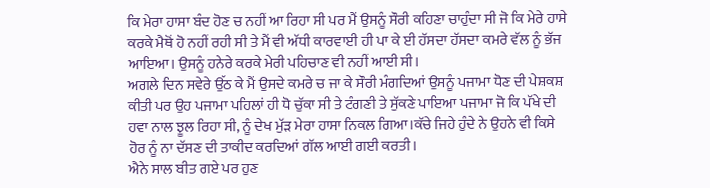ਕਿ ਮੇਰਾ ਹਾਸਾ ਬੰਦ ਹੋਣ ਚ ਨਹੀਂ ਆ ਰਿਹਾ ਸੀ ਪਰ ਮੈਂ ਉਸਨੂੰ ਸੌਰੀ ਕਹਿਣਾ ਚਾਹੁੰਦਾ ਸੀ ਜੋ ਕਿ ਮੇਰੇ ਹਾਸੇ ਕਰਕੇ ਮੈਥੋਂ ਹੋ ਨਹੀਂ ਰਹੀ ਸੀ ਤੇ ਮੈਂ ਵੀ ਅੱਧੀ ਕਾਰਵਾਈ ਹੀ ਪਾ ਕੇ ਈ ਹੱਸਦਾ ਹੱਸਦਾ ਕਮਰੇ ਵੱਲ ਨੂੰ ਭੱਜ ਆਇਆ। ਉਸਨੂੰ ਹਨੇਰੇ ਕਰਕੇ ਮੇਰੀ ਪਹਿਚਾਣ ਵੀ ਨਹੀਂ ਆਈ ਸੀ।
ਅਗਲੇ ਦਿਨ ਸਵੇਰੇ ਉੱਠ ਕੇ ਮੈਂ ਉਸਦੇ ਕਮਰੇ ਚ ਜਾ ਕੇ ਸੌਰੀ ਮੰਗਦਿਆਂ ਉਸਨੂੰ ਪਜਾਮਾ ਧੋਣ ਦੀ ਪੇਸ਼ਕਸ਼ ਕੀਤੀ ਪਰ ਉਹ ਪਜਾਮਾ ਪਹਿਲਾਂ ਹੀ ਧੋ ਚੁੱਕਾ ਸੀ ਤੇ ਟੰਗਣੀ ਤੇ ਸੁੱਕਣੇ ਪਾਇਆ ਪਜਾਮਾ ਜੋ ਕਿ ਪੱਖੇ ਦੀ ਹਵਾ ਨਾਲ ਝੂਲ ਰਿਹਾ ਸੀ, ਨੂੰ ਦੇਖ ਮੁੱੜ ਮੇਰਾ ਹਾਸਾ ਨਿਕਲ ਗਿਆ।ਕੱਚੇ ਜਿਹੇ ਹੁੰਦੇ ਨੇ ਉਹਨੇ ਵੀ ਕਿਸੇ ਹੋਰ ਨੂੰ ਨਾ ਦੱਸਣ ਦੀ ਤਾਕੀਦ ਕਰਦਿਆਂ ਗੱਲ ਆਈ ਗਈ ਕਰਤੀ।
ਐਨੇ ਸਾਲ ਬੀਤ ਗਏ ਪਰ ਹੁਣ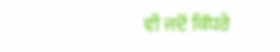ਵੀ ਜਦੋਂ ਕਿੱਧਰੇ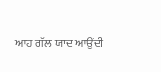ਆਹ ਗੱਲ ਯਾਦ ਆਉਂਦੀ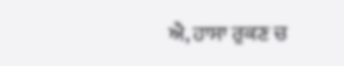ਐ, ਹਾਸਾ ਰੁਕਣ ਚ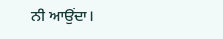ਨੀ ਆਉਂਦਾ।